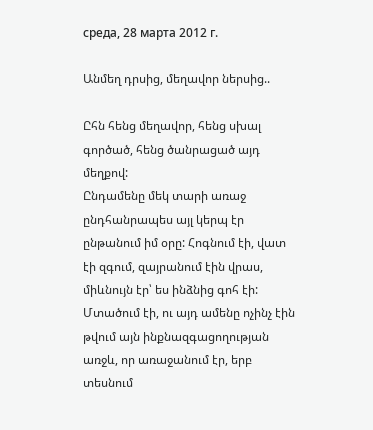среда, 28 марта 2012 г.

Անմեղ դրսից, մեղավոր ներսից..

Ըհն հենց մեղավոր, հենց սխալ գործած, հենց ծանրացած այդ մեղքով:
Ընդամենը մեկ տարի առաջ ընդհանրապես այլ կերպ էր ընթանում իմ օրը: Հոգնում էի, վատ էի զգում, զայրանում էին վրաս, միևնույն էր՝ ես ինձնից գոհ էի:
Մտածում էի, ու այդ ամենը ոչինչ էին թվում այն ինքնազգացողության առջև, որ առաջանում էր, երբ տեսնում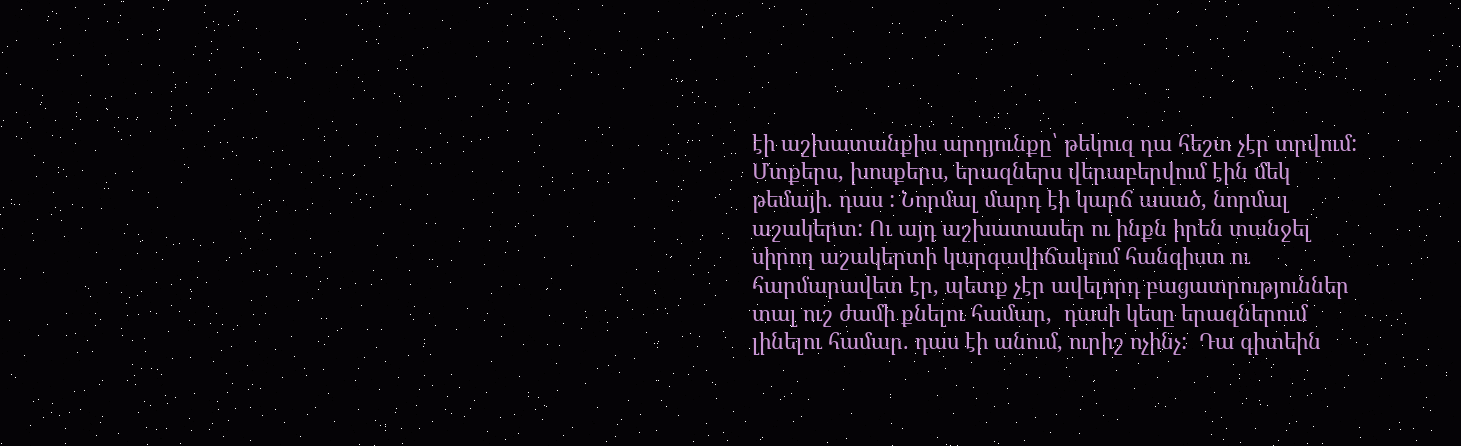էի աշխատանքիս արդյունքը՝ թեկուզ դա հեշտ չէր տրվում: Մտքերս, խոսքերս, երազներս վերաբերվում էին մեկ թեմայի. դաս : Նորմալ մարդ էի կարճ ասած, նորմալ աշակերտ: Ու այդ աշխատասեր ու ինքն իրեն տանջել սիրող աշակերտի կարգավիճակում հանգիստ ու հարմարավետ էր, պետք չէր ավելորդ բացատրություններ տալ ուշ ժամի քնելու համար,  դասի կեսը երազներում լինելու համար. դաս էի անում, ուրիշ ոչինչ:  Դա գիտեին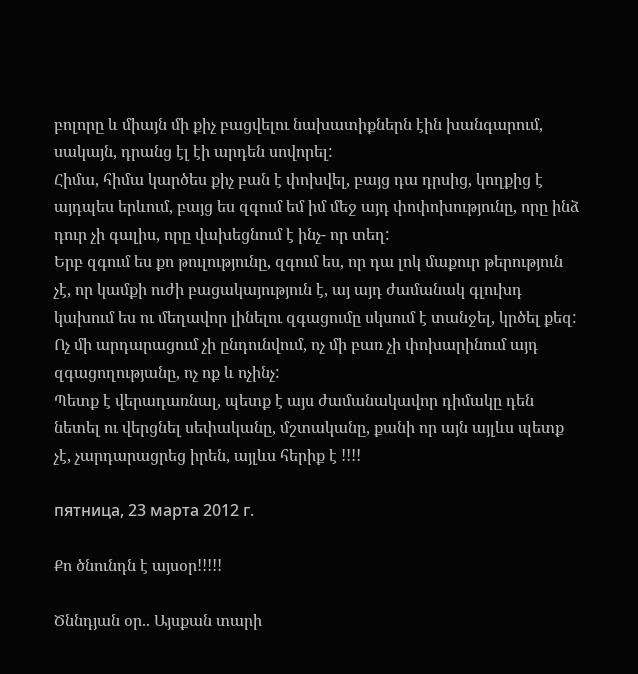բոլորը և միայն մի քիչ բացվելու նախատիքներն էին խանգարում, սակայն, դրանց էլ էի արդեն սովորել:
Հիմա, հիմա կարծես քիչ բան է փոխվել, բայց դա դրսից, կողքից է այդպես երևում, բայց ես զգում եմ իմ մեջ այդ փոփոխությունը, որը ինձ դուր չի գալիս, որը վախեցնում է ինչ- որ տեղ:
Երբ զգում ես քո թուլությունը, զգում ես, որ դա լոկ մաքուր թերություն չէ, որ կամքի ուժի բացակայություն է, այ այդ ժամանակ գլուխդ կախում ես ու մեղավոր լինելու զգացումը սկսում է տանջել, կրծել քեզ: Ոչ մի արդարացում չի ընդունվում, ոչ մի բառ չի փոխարինում այդ զգացողությանը, ոչ ոք և ոչինչ:
Պետք է վերադառնալ, պետք է այս ժամանակավոր դիմակը դեն նետել ու վերցնել սեփականը, մշտականը, քանի որ այն այլևս պետք չէ, չարդարացրեց իրեն, այլևս հերիք է !!!!

пятница, 23 марта 2012 г.

Քո ծնունդն է այսօր!!!!!

Ծննդյան օր.. Այսքան տարի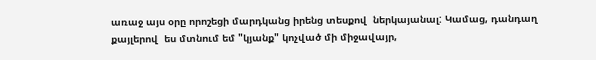առաջ այս օրը որոշեցի մարդկանց իրենց տեսքով  ներկայանալ: Կամաց, դանդաղ քայլերով  ես մտնում եմ "կյանք" կոչված մի միջավայր,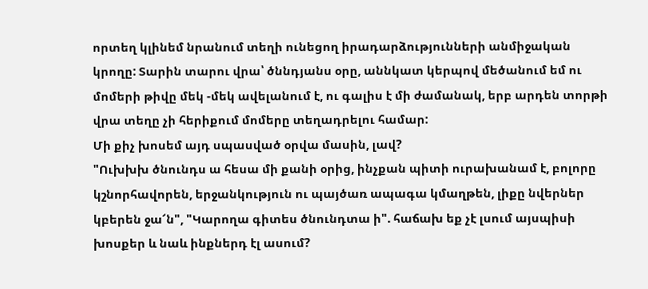որտեղ կլինեմ նրանում տեղի ունեցող իրադարձությունների անմիջական կրողը: Տարին տարու վրա՝ ծննդյանս օրը, աննկատ կերպով մեծանում եմ ու մոմերի թիվը մեկ -մեկ ավելանում է, ու գալիս է մի ժամանակ, երբ արդեն տորթի վրա տեղը չի հերիքում մոմերը տեղադրելու համար:
Մի քիչ խոսեմ այդ սպասված օրվա մասին, լավ?
"Ուխխխ ծնունդս ա հեսա մի քանի օրից, ինչքան պիտի ուրախանամ է, բոլորը կշնորհավորեն, երջանկություն ու պայծառ ապագա կմաղթեն, լիքը նվերներ կբերեն ջա՜ն", "Կարողա գիտես ծնունդտա ի". հաճախ եք չէ լսում այսպիսի խոսքեր և նաև ինքներդ էլ ասում?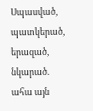Սպասված, պատկերած, երազած, նկարած. ահա այն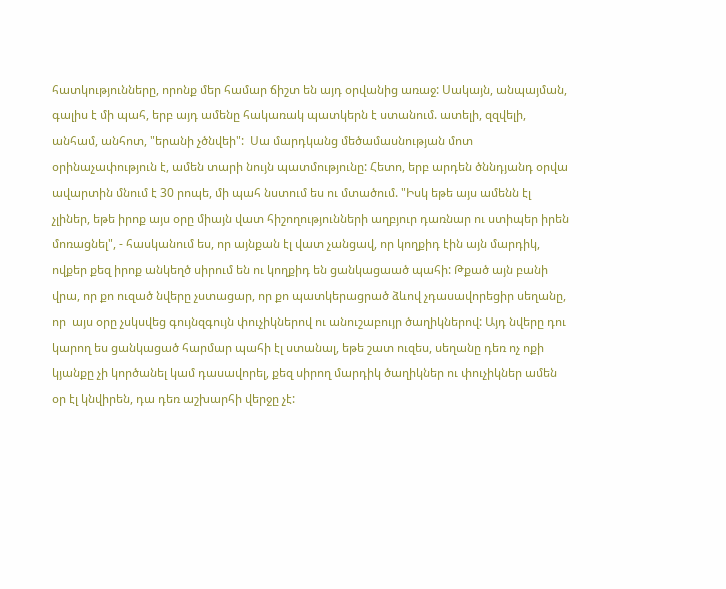հատկությունները, որոնք մեր համար ճիշտ են այդ օրվանից առաջ: Սակայն, անպայման, գալիս է մի պահ, երբ այդ ամենը հակառակ պատկերն է ստանում. ատելի, զզվելի, անհամ, անհոտ, "երանի չծնվեի":  Սա մարդկանց մեծամասնության մոտ օրինաչափություն է, ամեն տարի նույն պատմությունը: Հետո, երբ արդեն ծննդյանդ օրվա ավարտին մնում է 30 րոպե, մի պահ նստում ես ու մտածում. "Իսկ եթե այս ամենն էլ չլիներ, եթե իրոք այս օրը միայն վատ հիշողությունների աղբյուր դառնար ու ստիպեր իրեն մոռացնել", - հասկանում ես, որ այնքան էլ վատ չանցավ, որ կողքիդ էին այն մարդիկ, ովքեր քեզ իրոք անկեղծ սիրում են ու կողքիդ են ցանկացաած պահի: Թքած այն բանի վրա, որ քո ուզած նվերը չստացար, որ քո պատկերացրած ձևով չդասավորեցիր սեղանը, որ  այս օրը չսկսվեց գույնզգույն փուչիկներով ու անուշաբույր ծաղիկներով: Այդ նվերը դու կարող ես ցանկացած հարմար պահի էլ ստանալ, եթե շատ ուզես, սեղանը դեռ ոչ ոքի կյանքը չի կործանել կամ դասավորել, քեզ սիրող մարդիկ ծաղիկներ ու փուչիկներ ամեն օր էլ կնվիրեն, դա դեռ աշխարհի վերջը չէ: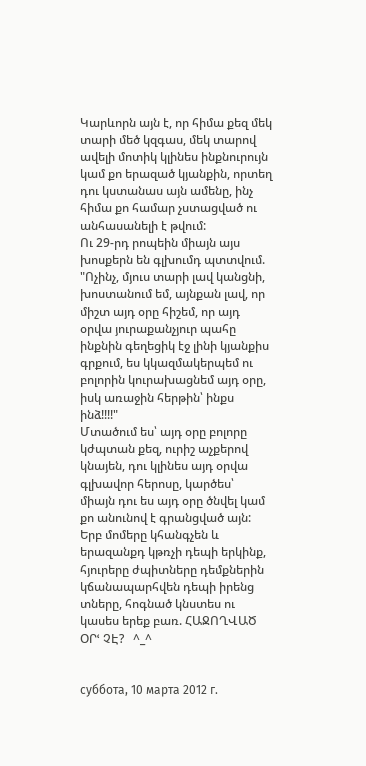Կարևորն այն է, որ հիմա քեզ մեկ տարի մեծ կզգաս, մեկ տարով ավելի մոտիկ կլինես ինքնուրույն կամ քո երազած կյանքին, որտեղ դու կստանաս այն ամենը, ինչ հիմա քո համար չստացված ու անհասանելի է թվում:
Ու 29-րդ րոպեին միայն այս խոսքերն են գլխումդ պտտվում. "Ոչինչ, մյուս տարի լավ կանցնի, խոստանում եմ, այնքան լավ, որ միշտ այդ օրը հիշեմ, որ այդ օրվա յուրաքանչյուր պահը ինքնին գեղեցիկ էջ լինի կյանքիս գրքում, ես կկազմակերպեմ ու բոլորին կուրախացնեմ այդ օրը, իսկ առաջին հերթին՝ ինքս ինձ!!!!"
Մտածում ես՝ այդ օրը բոլորը կժպտան քեզ, ուրիշ աչքերով կնայեն, դու կլինես այդ օրվա գլխավոր հերոսը, կարծես՝  միայն դու ես այդ օրը ծնվել կամ քո անունով է գրանցված այն:
Երբ մոմերը կհանգչեն և երազանքդ կթռչի դեպի երկինք, հյուրերը ժպիտները դեմքներին կճանապարհվեն դեպի իրենց տները, հոգնած կնստես ու  կասես երեք բառ. ՀԱՋՈՂՎԱԾ ՕՐՙ ՉԷ?   ^_^


суббота, 10 марта 2012 г.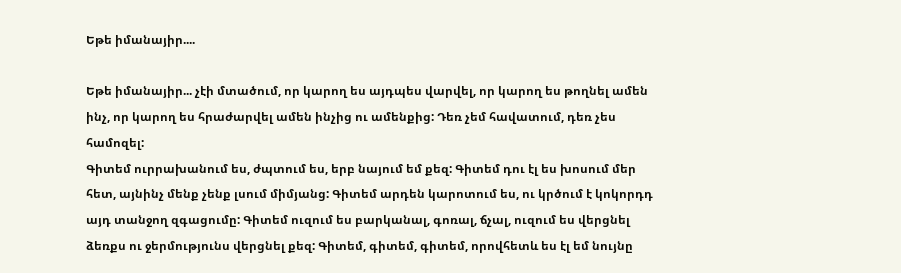Եթե իմանայիր....

Եթե իմանայիր... չէի մտածում, որ կարող ես այդպես վարվել, որ կարող ես թողնել ամեն ինչ, որ կարող ես հրաժարվել ամեն ինչից ու ամենքից: Դեռ չեմ հավատում, դեռ չես համոզել:
Գիտեմ ուրրախանում ես, ժպտում ես, երբ նայում եմ քեզ: Գիտեմ դու էլ ես խոսում մեր հետ, այնինչ մենք չենք լսում միմյանց: Գիտեմ արդեն կարոտում ես, ու կրծում է կոկորդդ  այդ տանջող զգացումը: Գիտեմ ուզում ես բարկանալ, գոռալ, ճչալ, ուզում ես վերցնել ձեռքս ու ջերմությունս վերցնել քեզ: Գիտեմ, գիտեմ, գիտեմ, որովհետև ես էլ եմ նույնը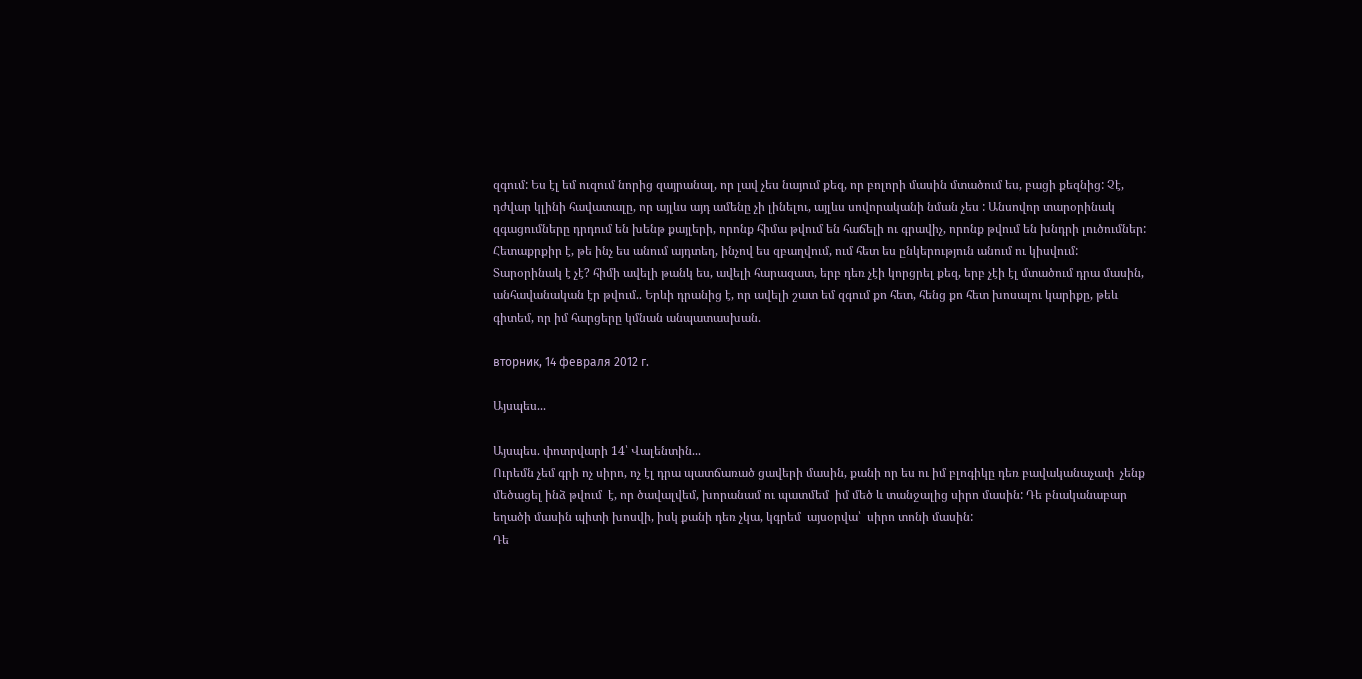զգում: Ես էլ եմ ուզում նորից զայրանալ, որ լավ չես նայում քեզ, որ բոլորի մասին մտածում ես, բացի քեզնից: Չէ, դժվար կլինի հավատալը, որ այլևս այդ ամենը չի լինելու, այլևս սովորականի նման չես : Անսովոր տարօրինակ զգացումները դրդում են խենթ քայլերի, որոնք հիմա թվում են հաճելի ու գրավիչ, որոնք թվում են խնդրի լուծումներ:
Հետաքրքիր է, թե ինչ ես անում այդտեղ, ինչով ես զբաղվում, ում հետ ես ընկերություն անում ու կիսվում:
Տարօրինակ է չէ? հիմի ավելի թանկ ես, ավելի հարազատ, երբ դեռ չէի կորցրել քեզ, երբ չէի էլ մտածում դրա մասին, անհավանական էր թվում.. Երևի դրանից է, որ ավելի շատ եմ զգում քո հետ, հենց քո հետ խոսալու կարիքը, թեև գիտեմ, որ իմ հարցերը կմնան անպատասխան.

вторник, 14 февраля 2012 г.

Այսպես...

Այսպես. փոտրվարի 14՝ Վալենտին...
Ուրեմն չեմ գրի ոչ սիրո, ոչ էլ դրա պատճառած ցավերի մասին, քանի որ ես ու իմ բլոգիկը դեռ բավականաչափ  չենք մեծացել ինձ թվում  է, որ ծավալվեմ, խորանամ ու պատմեմ  իմ մեծ և տանջալից սիրո մասին: Դե բնականաբար եղածի մասին պիտի խոսվի, իսկ քանի դեռ չկա, կգրեմ  այսօրվա՝  սիրո տոնի մասին:
Դե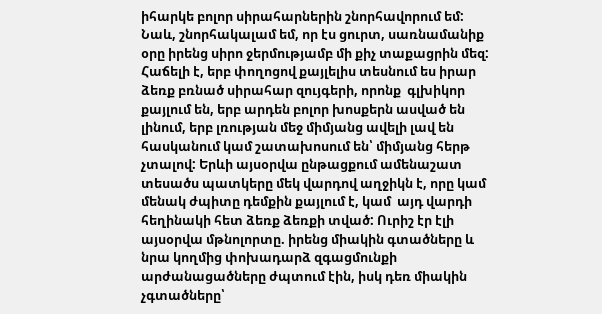իհարկե բոլոր սիրահարներին շնորհավորում եմ: Նաև, շնորհակալամ եմ, որ էս ցուրտ, սառնամանիք օրը իրենց սիրո ջերմությամբ մի քիչ տաքացրին մեզ: Հաճելի է, երբ փողոցով քայլելիս տեսնում ես իրար ձեռք բռնած սիրահար զույգերի, որոնք  գլխիկոր քայլում են, երբ արդեն բոլոր խոսքերն ասված են լինում, երբ լռության մեջ միմյանց ավելի լավ են հասկանում կամ շատախոսում են՝ միմյանց հերթ չտալով: Երևի այսօրվա ընթացքում ամենաշատ տեսածս պատկերը մեկ վարդով աղջիկն է, որը կամ մենակ ժպիտը դեմքին քայլում է, կամ  այդ վարդի հեղինակի հետ ձեռք ձեռքի տված: Ուրիշ էր էլի այսօրվա մթնոլորտը. իրենց միակին գտածները և նրա կողմից փոխադարձ զգացմունքի արժանացածները ժպտում էին, իսկ դեռ միակին չգտածները՝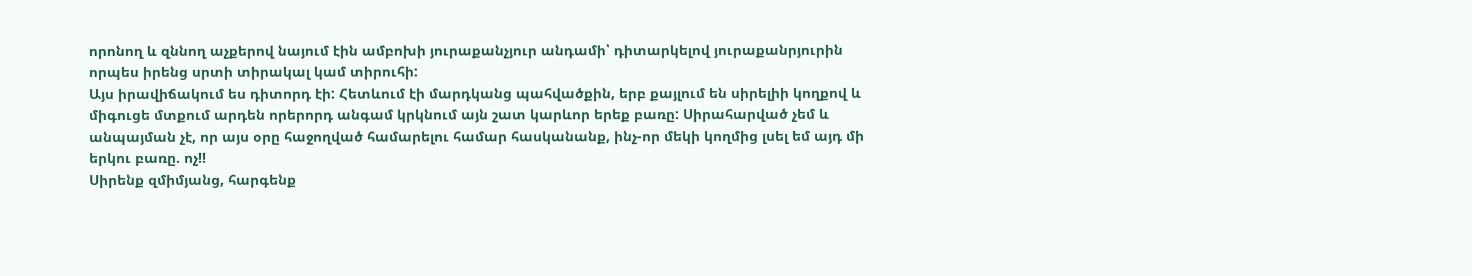որոնող և զննող աչքերով նայում էին ամբոխի յուրաքանչյուր անդամի՝ դիտարկելով յուրաքանրյուրին որպես իրենց սրտի տիրակալ կամ տիրուհի:
Այս իրավիճակում ես դիտորդ էի: Հետևում էի մարդկանց պահվածքին, երբ քայլում են սիրելիի կողքով և միգուցե մտքում արդեն որերորդ անգամ կրկնում այն շատ կարևոր երեք բառը: Սիրահարված չեմ և անպայման չէ, որ այս օրը հաջողված համարելու համար հասկանանք, ինչ-որ մեկի կողմից լսել եմ այդ մի երկու բառը. ոչ!!
Սիրենք զմիմյանց, հարգենք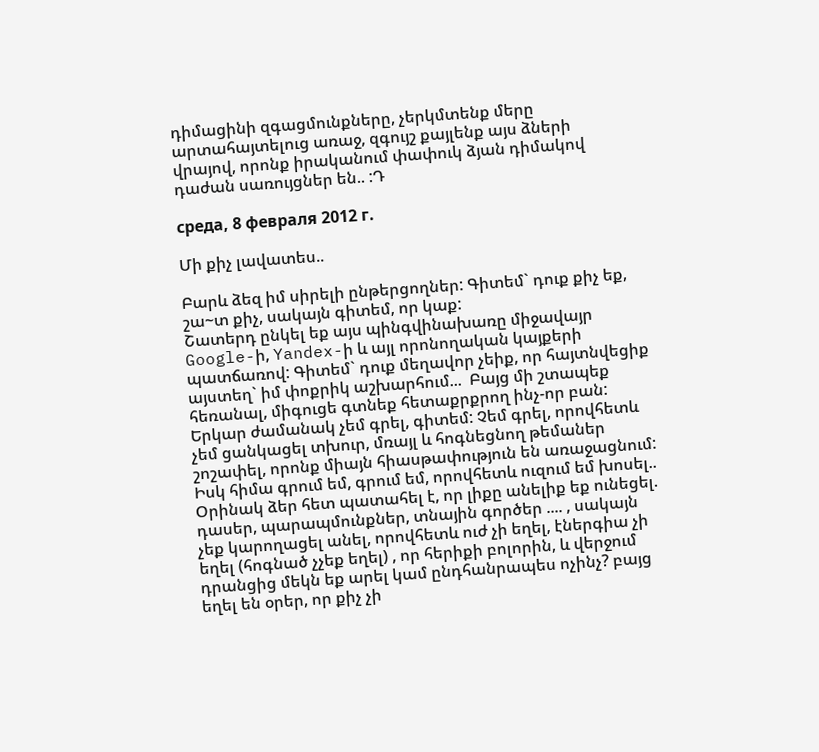դիմացինի զգացմունքները, չերկմտենք մերը արտահայտելուց առաջ, զգույշ քայլենք այս ձների վրայով, որոնք իրականում փափուկ ձյան դիմակով դաժան սառույցներ են.. :Դ

среда, 8 февраля 2012 г.

Մի քիչ լավատես..

Բարև ձեզ իմ սիրելի ընթերցողներ: Գիտեմ` դուք քիչ եք, շա~տ քիչ, սակայն գիտեմ, որ կաք:
Շատերդ ընկել եք այս պինգվինախառը միջավայր Google-ի, Yandex-ի և այլ որոնողական կայքերի պատճառով: Գիտեմ` դուք մեղավոր չեիք, որ հայտնվեցիք այստեղ` իմ փոքրիկ աշխարհում...  Բայց մի շտապեք հեռանալ, միգուցե գտնեք հետաքրքրող ինչ-որ բան: Երկար ժամանակ չեմ գրել, գիտեմ: Չեմ գրել, որովհետև չեմ ցանկացել տխուր, մռայլ և հոգնեցնող թեմաներ շոշափել, որոնք միայն հիասթափություն են առաջացնում: Իսկ հիմա գրում եմ, գրում եմ, որովհետև ուզում եմ խոսել..
Օրինակ ձեր հետ պատահել է, որ լիքը անելիք եք ունեցել. դասեր, պարապմունքներ, տնային գործեր .... , սակայն չեք կարողացել անել, որովհետև ուժ չի եղել, էներգիա չի եղել (հոգնած չչեք եղել) , որ հերիքի բոլորին, և վերջում դրանցից մեկն եք արել կամ ընդհանրապես ոչինչ? բայց եղել են օրեր, որ քիչ չի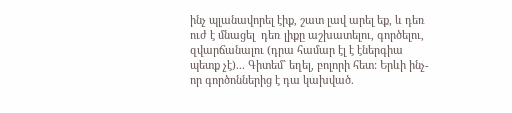ինչ պլանավորել էիք, շատ լավ արել եք, և դեռ ուժ է մնացել  դեռ լիքը աշխատելու, գործելու, զվարճանալու (դրա համար էլ է էներգիա պետք չէ)... Գիտեմ` եղել, բոլորի հետ: Երևի ինչ-որ գործոններից է դա կախված.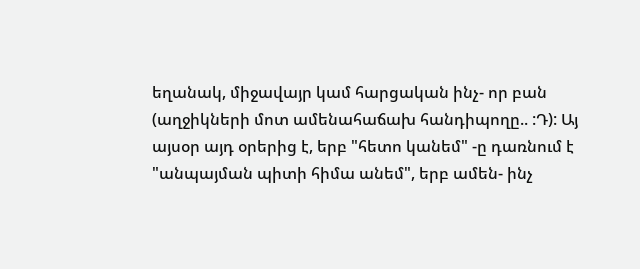եղանակ, միջավայր կամ հարցական ինչ- որ բան (աղջիկների մոտ ամենահաճախ հանդիպողը.. :Դ): Այ այսօր այդ օրերից է, երբ "հետո կանեմ" -ը դառնում է "անպայման պիտի հիմա անեմ", երբ ամեն- ինչ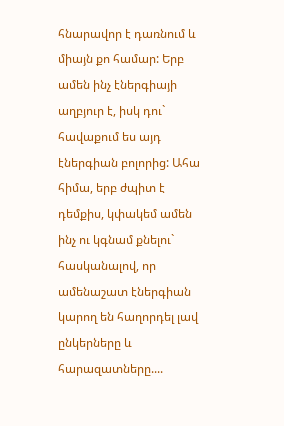հնարավոր է դառնում և միայն քո համար: Երբ ամեն ինչ էներգիայի աղբյուր է, իսկ դու` հավաքում ես այդ էներգիան բոլորից: Ահա հիմա, երբ ժպիտ է դեմքիս, կփակեմ ամեն ինչ ու կգնամ քնելու` հասկանալով, որ ամենաշատ էներգիան կարող են հաղորդել լավ ընկերները և հարազատները....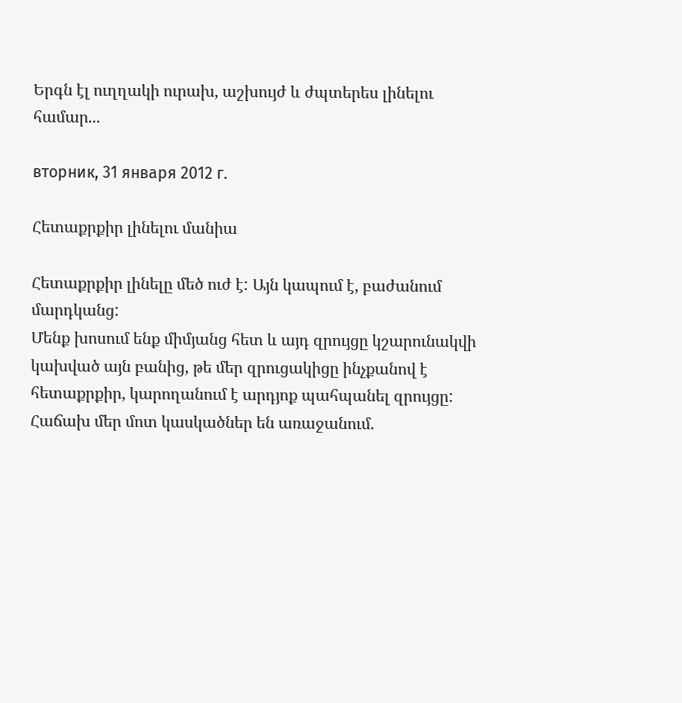Երգն էլ ուղղակի ուրախ, աշխույժ և ժպտերես լինելու համար...

вторник, 31 января 2012 г.

Հետաքրքիր լինելու մանիա

Հետաքրքիր լինելը մեծ ուժ է: Այն կապում է, բաժանում մարդկանց:
Մենք խոսում ենք միմյանց հետ և այդ զրույցը կշարունակվի կախված այն բանից, թե մեր զրուցակիցը ինչքանով է հետաքրքիր, կարողանում է արդյոք պահպանել զրույցը:
Հաճախ մեր մոտ կասկածներ են առաջանում.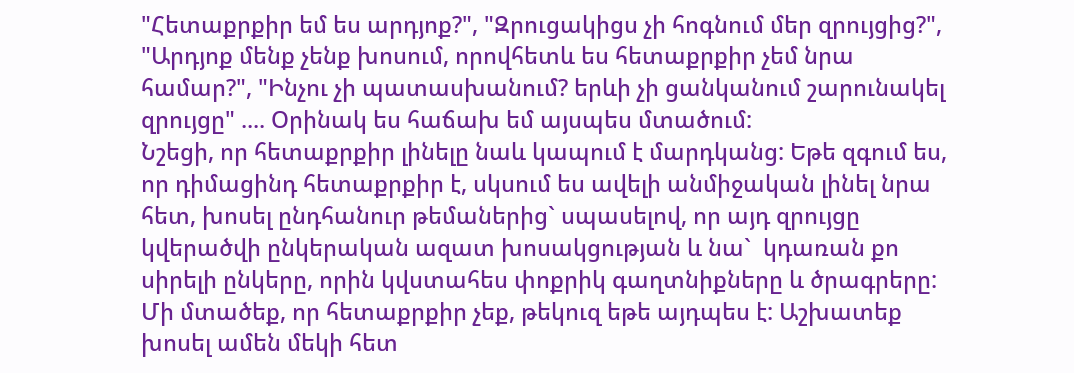"Հետաքրքիր եմ ես արդյոք?", "Զրուցակիցս չի հոգնում մեր զրույցից?", "Արդյոք մենք չենք խոսում, որովհետև ես հետաքրքիր չեմ նրա համար?", "Ինչու չի պատասխանում? երևի չի ցանկանում շարունակել զրույցը" .... Օրինակ ես հաճախ եմ այսպես մտածում:
Նշեցի, որ հետաքրքիր լինելը նաև կապում է մարդկանց: Եթե զգում ես, որ դիմացինդ հետաքրքիր է, սկսում ես ավելի անմիջական լինել նրա հետ, խոսել ընդհանուր թեմաներից` սպասելով, որ այդ զրույցը կվերածվի ընկերական ազատ խոսակցության և նա`  կդառան քո սիրելի ընկերը, որին կվստահես փոքրիկ գաղտնիքները և ծրագրերը:
Մի մտածեք, որ հետաքրքիր չեք, թեկուզ եթե այդպես է: Աշխատեք խոսել ամեն մեկի հետ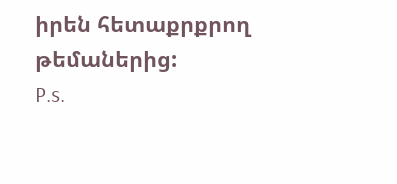իրեն հետաքրքրող թեմաներից:
P.s.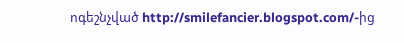ոգեշնչված http://smilefancier.blogspot.com/-ից